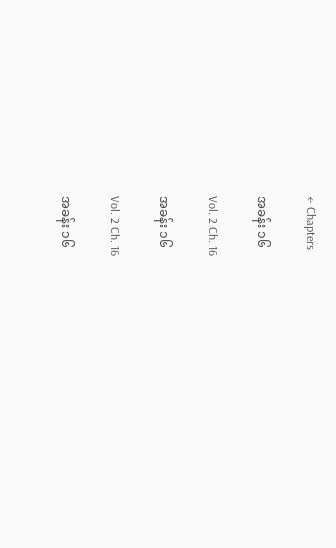← Chapters

အခန်း ၁၆

Vol. 2 Ch. 16

အခန်း ၁၆

Vol. 2 Ch. 16

အခန်း ၁၆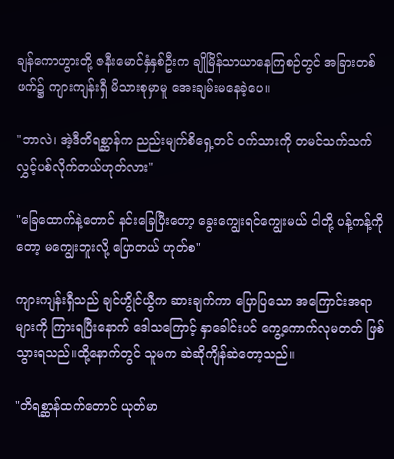ချန်ကောဟွားတို့ ဇနီးမောင်နှံနှစ်ဦးက ချိုမြိန်သာယာနေကြစဉ်တွင် အခြားတစ်ဖက်၌ ကျားကျန်းရှီ မိသားစုမှာမူ အေးချမ်းမနေခဲ့ပေ။

"ဘာလဲ၊ အဲ့ဒီတိရစ္ဆာန်က ညည်းမျက်စိရှေ့တင် ဝက်သားကို တမင်သက်သက် လွှင့်ပစ်လိုက်တယ်ဟုတ်လား"

"ခြေထောက်နဲ့တောင် နင်းခြေပြီးတော့ ခွေးကျွေးရင်ကျွေးမယ် ငါတို့ ပန့်ကန့်ကိုတော့ မကျွေးဘူးလို့ ပြောတယ် ဟုတ်စ"

ကျားကျန်းရှီသည် ချင်ဟွိုင်ယွီက ဆားချက်ကာ ပြောပြသော အကြောင်းအရာများကို ကြားရပြီးနောက် ဒေါသကြောင့် နှာခေါင်းပင် ကွေ့ကောက်လုမတတ် ဖြစ်သွားရသည်။ထို့နောက်တွင် သူမက ဆဲဆိုကျိန်ဆဲတော့သည်။

"တိရစ္ဆာန်ထက်တောင် ယုတ်မာ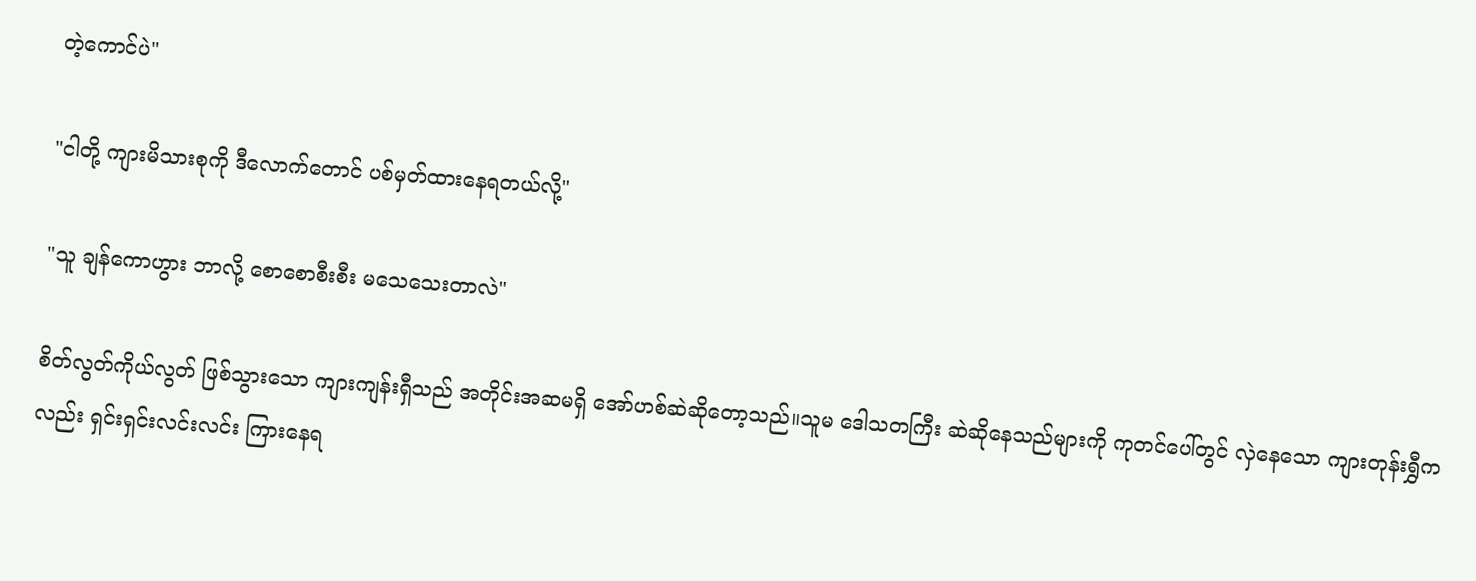တဲ့ကောင်ပဲ"

"ငါတို့ ကျားမိသားစုကို ဒီလောက်တောင် ပစ်မှတ်ထားနေရတယ်လို့"

"သူ ချန်ကောဟွား ဘာလို့ စောစောစီးစီး မသေသေးတာလဲ"

စိတ်လွတ်ကိုယ်လွတ် ဖြစ်သွားသော ကျားကျန်းရှီသည် အတိုင်းအဆမရှိ အော်ဟစ်ဆဲဆိုတော့သည်။သူမ ဒေါသတကြီး ဆဲဆိုနေသည်များကို ကုတင်ပေါ်တွင် လှဲနေသော ကျားတုန်းရွှီကလည်း ရှင်းရှင်းလင်းလင်း ကြားနေရ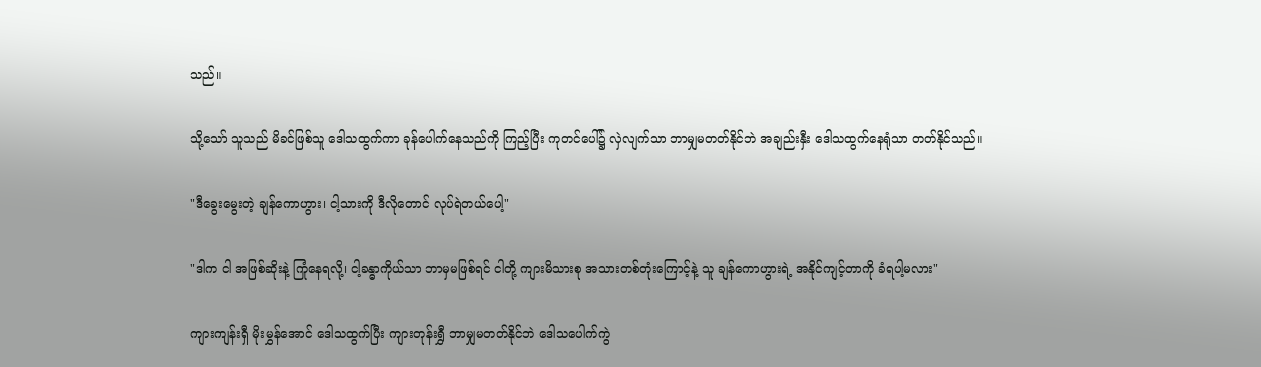သည်။

သို့သော် သူသည် မိခင်ဖြစ်သူ ဒေါသထွက်ကာ ခုန်ပေါက်နေသည်ကို ကြည့်ပြီး ကုတင်ပေါ်၌ လှဲလျက်သာ ဘာမျှမတတ်နိုင်ဘဲ အချည်းနှီး ဒေါသထွက်နေရုံသာ တတ်နိုင်သည်။

"ဒီခွေးမွေးတဲ့ ချန်ကောဟွား၊ ငါ့သားကို ဒီလိုတောင် လုပ်ရဲတယ်ပေါ့"

"ဒါက ငါ အဖြစ်ဆိုးနဲ့ ကြုံနေရလို့၊ ငါ့ခန္ဓာကိုယ်သာ ဘာမှမဖြစ်ရင် ငါတို့ ကျားမိသားစု အသားတစ်တုံးကြောင့်နဲ့ သူ ချန်ကောဟွားရဲ့ အနိုင်ကျင့်တာကို ခံရပါ့မလား"

ကျားကျန်းရှီ မိုးမွှန်အောင် ဒေါသထွက်ပြီး ကျားတုန်းရွှီ ဘာမျှမတတ်နိုင်ဘဲ ဒေါသပေါက်ကွဲ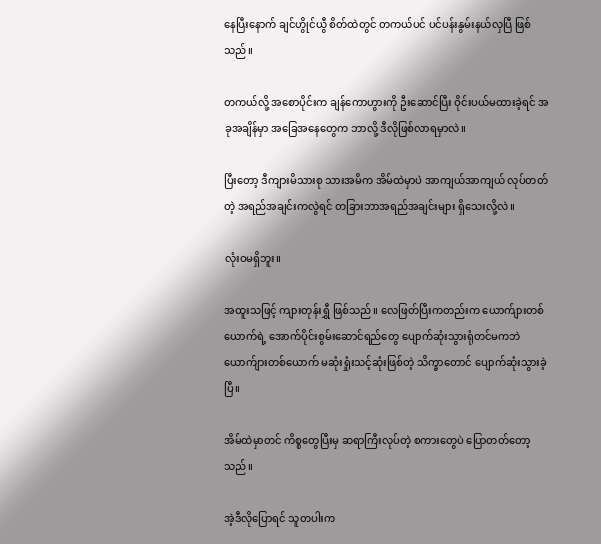နေပြီးနောက် ချင်ဟွိုင်ယွီ စိတ်ထဲတွင် တကယ်ပင် ပင်ပန်းနွမ်းနယ်လှပြီ ဖြစ်သည်။

တကယ်လို့ အစောပိုင်းက ချန်ကောဟွားကို ဦးဆောင်ပြီး ဝိုင်းပယ်မထားခဲ့ရင် အခုအချိန်မှာ အခြေအနေတွေက ဘာလို့ ဒီလိုဖြစ်လာရမှာလဲ။

ပြီးတော့ ဒီကျားမိသားစု သားအမိက အိမ်ထဲမှာပဲ အာကျယ်အာကျယ် လုပ်တတ်တဲ့ အရည်အချင်းကလွဲရင် တခြားဘာအရည်အချင်းများ ရှိသေးလို့လဲ။

လုံးဝမရှိဘူး။

အထူးသဖြင့် ကျားတုန်းရွှီ ဖြစ်သည်။ လေဖြတ်ပြီးကတည်းက ယောက်ျားတစ်ယောက်ရဲ့ အောက်ပိုင်းစွမ်းဆောင်ရည်တွေ ပျောက်ဆုံးသွားရုံတင်မကဘဲ ယောက်ျားတစ်ယောက် မဆုံးရှုံးသင့်ဆုံးဖြစ်တဲ့ သိက္ခာတောင် ပျောက်ဆုံးသွားခဲ့ပြီ။

အိမ်ထဲမှာတင် ကိစ္စတွေပြီးမှ ဆရာကြီးလုပ်တဲ့ စကားတွေပဲ ပြောတတ်တော့သည်။

အဲ့ဒီလိုပြောရင် သူတပါးက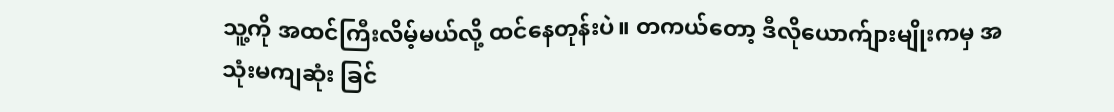သူ့ကို အထင်ကြီးလိမ့်မယ်လို့ ထင်နေတုန်းပဲ။ တကယ်တော့ ဒီလိုယောက်ျားမျိုးကမှ အသုံးမကျဆုံး ခြင်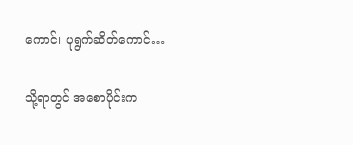ကောင်၊ ပုရွက်ဆိတ်ကောင်…

သို့ရာတွင် အစောပိုင်းက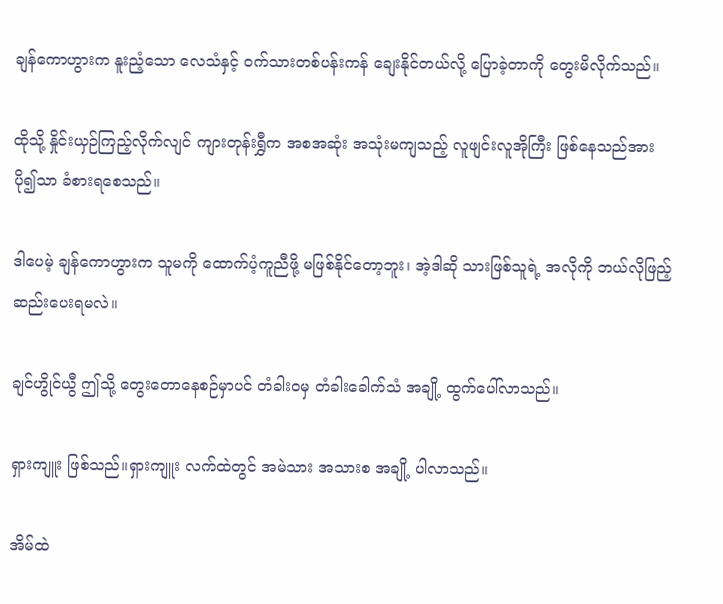ချန်ကောဟွားက နူးညံ့သော လေသံနှင့် ဝက်သားတစ်ပန်းကန် ချေးနိုင်တယ်လို့ ပြောခဲ့တာကို တွေးမိလိုက်သည်။

ထိုသို့ နှိုင်းယှဉ်ကြည့်လိုက်လျင် ကျားတုန်းရွှီက အစအဆုံး အသုံးမကျသည့် လူဖျင်းလူအိုကြီး ဖြစ်နေသည်အား ပို၍သာ ခံစားရစေသည်။

ဒါပေမဲ့ ချန်ကောဟွားက သူမကို ထောက်ပံ့ကူညီဖို့ မဖြစ်နိုင်တော့ဘူး၊ အဲ့ဒါဆို သားဖြစ်သူရဲ့ အလိုကို ဘယ်လိုဖြည့်ဆည်းပေးရမလဲ။

ချင်ဟွိုင်ယွီ ဤသို့ တွေးတောနေစဉ်မှာပင် တံခါးဝမှ တံခါးခေါက်သံ အချို့ ထွက်ပေါ်လာသည်။

ရှားကျူး ဖြစ်သည်။ရှားကျူး လက်ထဲတွင် အမဲသား အသားစ အချို့ ပါလာသည်။

အိမ်ထဲ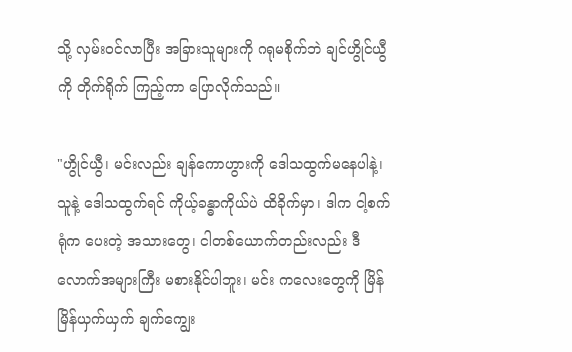သို့ လှမ်းဝင်လာပြီး အခြားသူများကို ဂရုမစိုက်ဘဲ ချင်ဟွိုင်ယွီကို တိုက်ရိုက် ကြည့်ကာ ပြောလိုက်သည်။

"ဟွိုင်ယွီ၊ မင်းလည်း ချန်ကောဟွားကို ဒေါသထွက်မနေပါနဲ့၊ သူနဲ့ ဒေါသထွက်ရင် ကိုယ့်ခန္ဓာကိုယ်ပဲ ထိခိုက်မှာ၊ ဒါက ငါ့စက်ရုံက ပေးတဲ့ အသားတွေ၊ ငါတစ်ယောက်တည်းလည်း ဒီလောက်အများကြီး မစားနိုင်ပါဘူး၊ မင်း ကလေးတွေကို မြိန်မြိန်ယှက်ယှက် ချက်ကျွေး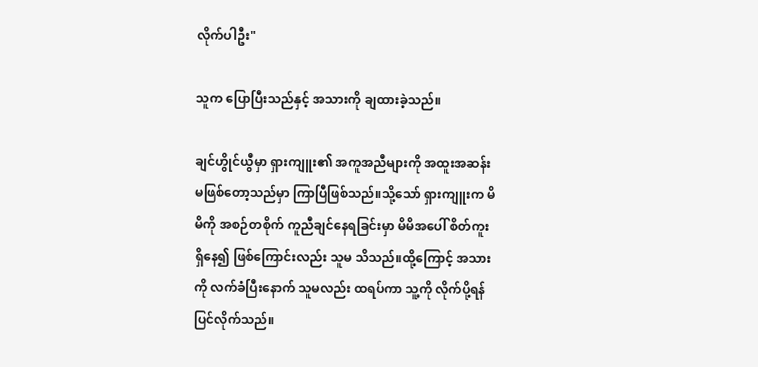လိုက်ပါဦး"

သူက ပြောပြီးသည်နှင့် အသားကို ချထားခဲ့သည်။

ချင်ဟွိုင်ယွီမှာ ရှားကျူး၏ အကူအညီများကို အထူးအဆန်း မဖြစ်တော့သည်မှာ ကြာပြီဖြစ်သည်။သို့သော် ရှားကျူးက မိမိကို အစဉ်တစိုက် ကူညီချင်နေရခြင်းမှာ မိမိအပေါ် စိတ်ကူးရှိနေ၍ ဖြစ်ကြောင်းလည်း သူမ သိသည်။ထို့ကြောင့် အသားကို လက်ခံပြီးနောက် သူမလည်း ထရပ်ကာ သူ့ကို လိုက်ပို့ရန် ပြင်လိုက်သည်။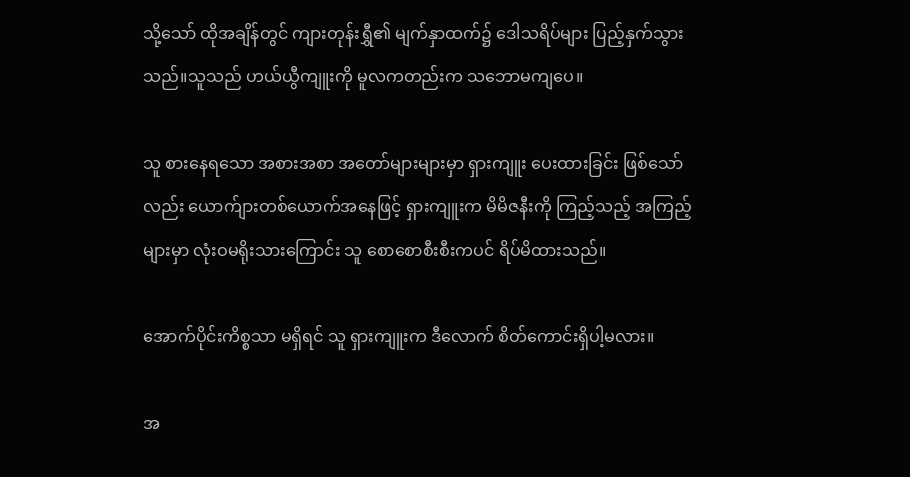သို့သော် ထိုအချိန်တွင် ကျားတုန်းရွှီ၏ မျက်နှာထက်၌ ဒေါသရိပ်များ ပြည့်နှက်သွားသည်။သူသည် ဟယ်ယွီကျူးကို မူလကတည်းက သဘောမကျပေ။

သူ စားနေရသော အစားအစာ အတော်များများမှာ ရှားကျူး ပေးထားခြင်း ဖြစ်သော်လည်း ယောက်ျားတစ်ယောက်အနေဖြင့် ရှားကျူးက မိမိဇနီးကို ကြည့်သည့် အကြည့်များမှာ လုံးဝမရိုးသားကြောင်း သူ စောစောစီးစီးကပင် ရိပ်မိထားသည်။

အောက်ပိုင်းကိစ္စသာ မရှိရင် သူ ရှားကျူးက ဒီလောက် စိတ်ကောင်းရှိပါ့မလား။

အ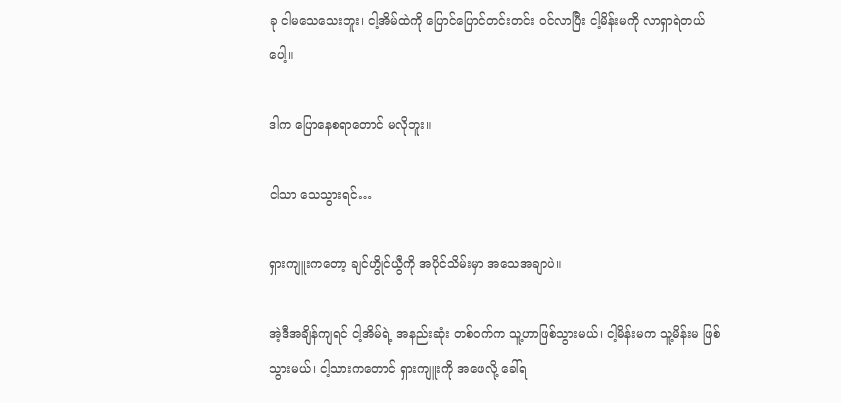ခု ငါမသေသေးဘူး၊ ငါ့အိမ်ထဲကို ပြောင်ပြောင်တင်းတင်း ဝင်လာပြီး ငါ့မိန်းမကို လာရှာရဲတယ်ပေါ့။

ဒါက ပြောနေစရာတောင် မလိုဘူး။

ငါသာ သေသွားရင်…

ရှားကျူးကတော့ ချင်ဟွိုင်ယွီကို အပိုင်သိမ်းမှာ အသေအချာပဲ။

အဲ့ဒီအချိန်ကျရင် ငါ့အိမ်ရဲ့ အနည်းဆုံး တစ်ဝက်က သူ့ဟာဖြစ်သွားမယ်၊ ငါ့မိန်းမက သူ့မိန်းမ ဖြစ်သွားမယ်၊ ငါ့သားကတောင် ရှားကျူးကို အဖေလို့ ခေါ်ရ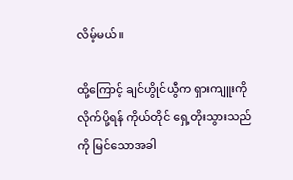လိမ့်မယ်။

ထို့ကြောင့် ချင်ဟွိုင်ယွီက ရှားကျူးကို လိုက်ပို့ရန် ကိုယ်တိုင် ရှေ့တိုးသွားသည်ကို မြင်သောအခါ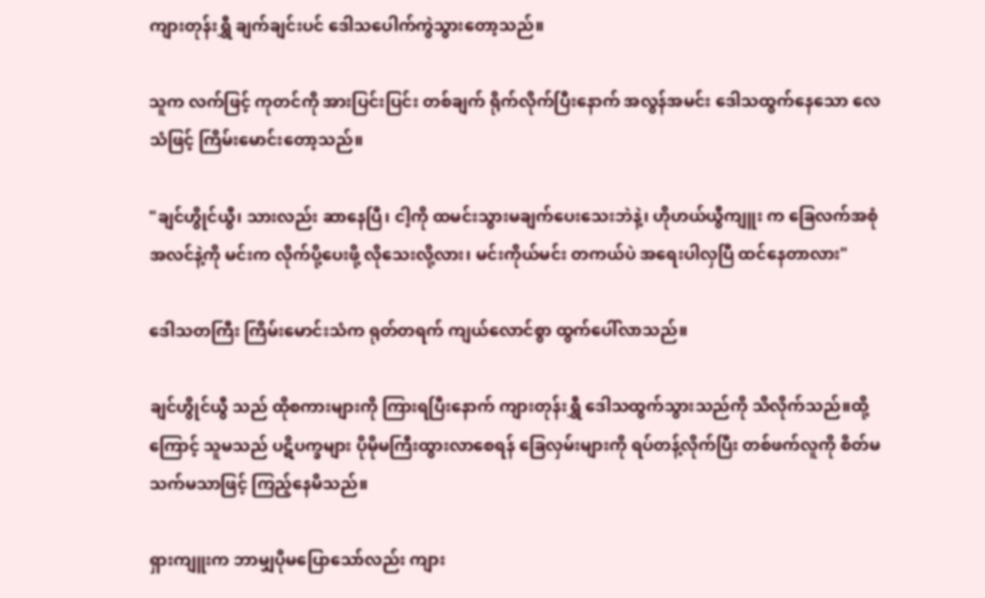ကျားတုန်းရွှီ ချက်ချင်းပင် ဒေါသပေါက်ကွဲသွားတော့သည်။

သူက လက်ဖြင့် ကုတင်ကို အားပြင်းပြင်း တစ်ချက် ရိုက်လိုက်ပြီးနောက် အလွန်အမင်း ဒေါသထွက်နေသော လေသံဖြင့် ကြိမ်းမောင်းတော့သည်။

"ချင်ဟွိုင်ယွီ၊ သားလည်း ဆာနေပြီ၊ ငါ့ကို ထမင်းသွားမချက်ပေးသေးဘဲနဲ့၊ ဟိုဟယ်ယွီကျူး က ခြေလက်အစုံအလင်နဲ့ကို မင်းက လိုက်ပို့ပေးဖို့ လိုသေးလို့လား၊ မင်းကိုယ်မင်း တကယ်ပဲ အရေးပါလှပြီ ထင်နေတာလား"

ဒေါသတကြီး ကြိမ်းမောင်းသံက ရုတ်တရက် ကျယ်လောင်စွာ ထွက်ပေါ်လာသည်။

ချင်ဟွိုင်ယွီ သည် ထိုစကားများကို ကြားရပြီးနောက် ကျားတုန်းရွှီ ဒေါသထွက်သွားသည်ကို သိလိုက်သည်။ထို့ကြောင့် သူမသည် ပဋိပက္ခများ ပိုမိုမကြီးထွားလာစေရန် ခြေလှမ်းများကို ရပ်တန့်လိုက်ပြီး တစ်ဖက်လူကို စိတ်မသက်မသာဖြင့် ကြည့်နေမိသည်။

ရှားကျူးက ဘာမျှပိုမပြောသော်လည်း ကျား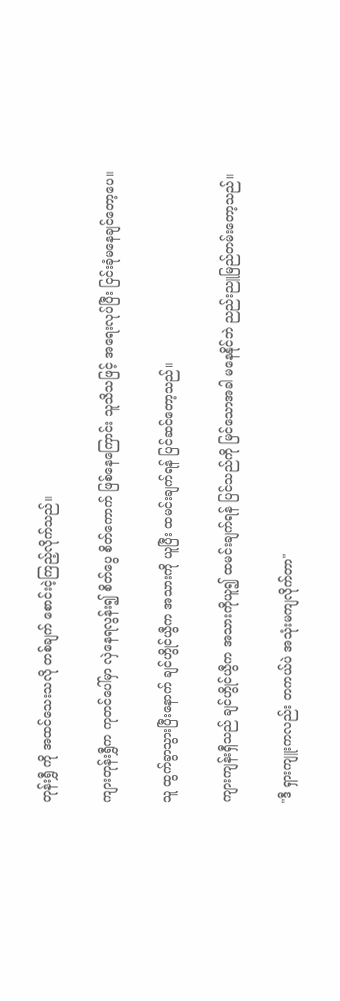တုန်းရွှီ ကို အထင်သေးသလို တစ်ချက် စောင်းငဲ့ကြည့်လိုက်သည်။

ကျားတုန်းရွှီက ကုတင်ပေါ်မှာ လှဲနေရလွန်း၍ စိတ်ပွေ စိတ်ကောက် ဖြစ်နေကြောင်း သူသိသဖြင့် အရေးလုပ်ပြီး ငြင်းခုံမနေချင်တော့ပေ။

သူ ထွက်ခွာသွားပြီးနောက် ချင်ဟွိုင်ယွီက အသားကို ယူပြီး ထမင်းချက်ရန် ပြင်ဆင်တော့သည်။

ကျားကျန်းရှီသည် ချင်ဟွိုင်ယွီက အသားကိုယူ၍ ထမင်းချက်ရန် ပြင်သည်ကို မြင်သောအခါ မနေနိုင်ဘဲ ညည်းညူမြည်တမ်းတော့သည်။

"ဒီ ရှားကျူးကလည်း တကယ်ပဲ အသုံးမကျလိုက်တာ"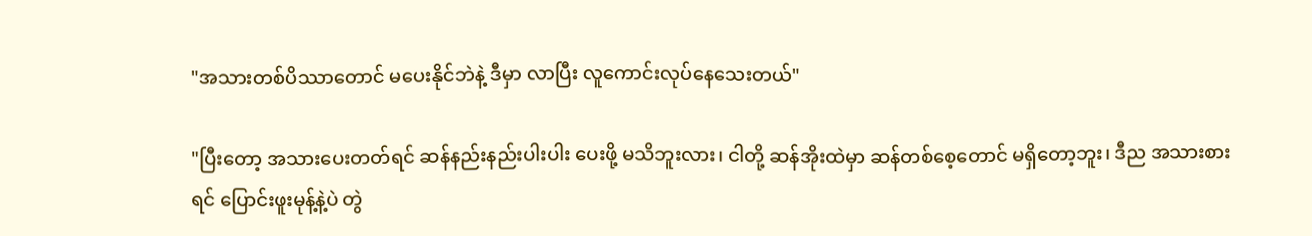"အသားတစ်ပိဿာတောင် မပေးနိုင်ဘဲနဲ့ ဒီမှာ လာပြီး လူကောင်းလုပ်နေသေးတယ်"

"ပြီးတော့ အသားပေးတတ်ရင် ဆန်နည်းနည်းပါးပါး ပေးဖို့ မသိဘူးလား၊ ငါတို့ ဆန်အိုးထဲမှာ ဆန်တစ်စေ့တောင် မရှိတော့ဘူး၊ ဒီည အသားစားရင် ပြောင်းဖူးမုန့်နဲ့ပဲ တွဲ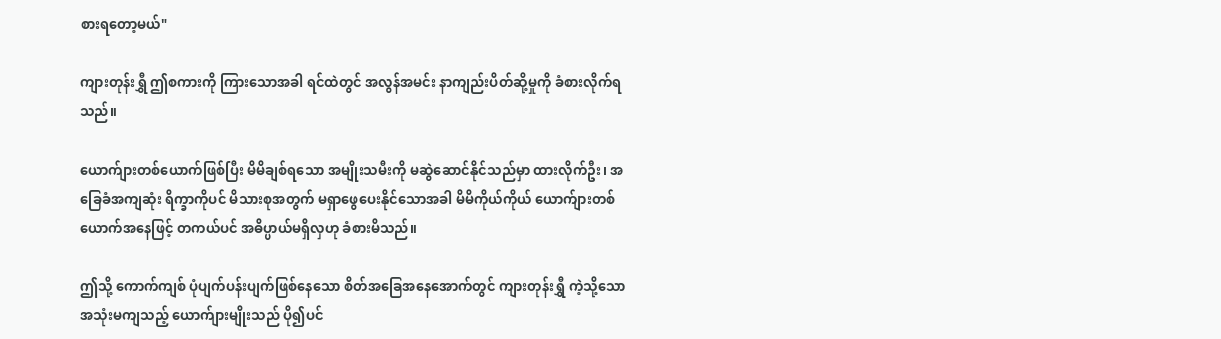စားရတော့မယ်"

ကျားတုန်းရွှီ ဤစကားကို ကြားသောအခါ ရင်ထဲတွင် အလွန်အမင်း နာကျည်းပိတ်ဆို့မှုကို ခံစားလိုက်ရသည်။

ယောက်ျားတစ်ယောက်ဖြစ်ပြီး မိမိချစ်ရသော အမျိုးသမီးကို မဆွဲဆောင်နိုင်သည်မှာ ထားလိုက်ဦး၊ အခြေခံအကျဆုံး ရိက္ခာကိုပင် မိသားစုအတွက် မရှာဖွေပေးနိုင်သောအခါ မိမိကိုယ်ကိုယ် ယောက်ျားတစ်ယောက်အနေဖြင့် တကယ်ပင် အဓိပ္ပာယ်မရှိလှဟု ခံစားမိသည်။

ဤသို့ ကောက်ကျစ် ပုံပျက်ပန်းပျက်ဖြစ်နေသော စိတ်အခြေအနေအောက်တွင် ကျားတုန်းရွှီ ကဲ့သို့သော အသုံးမကျသည့် ယောက်ျားမျိုးသည် ပို၍ပင်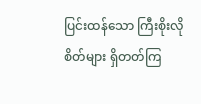ပြင်းထန်သော ကြီးစိုးလိုစိတ်များ ရှိတတ်ကြ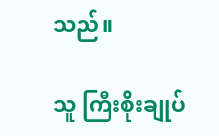သည်။

သူ ကြီးစိုးချုပ်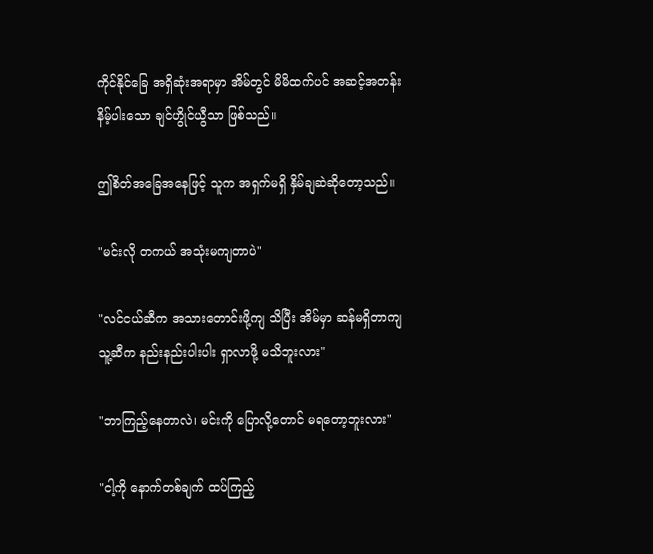ကိုင်နိုင်ခြေ အရှိဆုံးအရာမှာ အိမ်တွင် မိမိထက်ပင် အဆင့်အတန်းနိမ့်ပါးသော ချင်ဟွိုင်ယွီသာ ဖြစ်သည်။

ဤစိတ်အခြေအနေဖြင့် သူက အရှက်မရှိ နှိမ်ချဆဲဆိုတော့သည်။

"မင်းလို တကယ် အသုံးမကျတာပဲ"

"လင်ငယ်ဆီက အသားတောင်းဖို့ကျ သိပြီး အိမ်မှာ ဆန်မရှိတာကျ သူ့ဆီက နည်းနည်းပါးပါး ရှာလာဖို့ မသိဘူးလား"

"ဘာကြည့်နေတာလဲ၊ မင်းကို ပြောလို့တောင် မရတော့ဘူးလား"

"ငါ့ကို နောက်တစ်ချက် ထပ်ကြည့်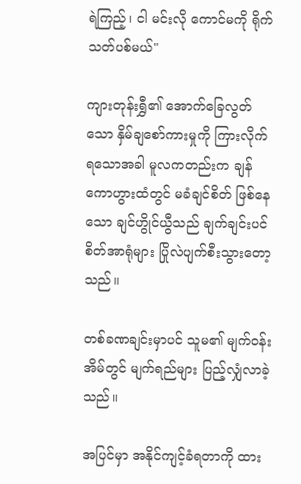ရဲကြည့်၊ ငါ မင်းလို ကောင်မကို ရိုက်သတ်ပစ်မယ်"

ကျားတုန်းရွှီ၏ အောက်ခြေလွတ်သော နှိမ်ချစော်ကားမှုကို ကြားလိုက်ရသောအခါ မူလကတည်းက ချန်ကောဟွားထံတွင် မခံချင်စိတ် ဖြစ်နေသော ချင်ဟွိုင်ယွီသည် ချက်ချင်းပင် စိတ်အာရုံများ ပြိုလဲပျက်စီးသွားတော့သည်။

တစ်ခဏချင်းမှာပင် သူမ၏ မျက်ဝန်းအိမ်တွင် မျက်ရည်များ ပြည့်လျှံလာခဲ့သည်။

အပြင်မှာ အနိုင်ကျင့်ခံရတာကို ထား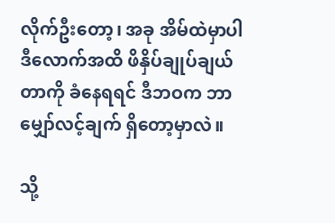လိုက်ဦးတော့၊ အခု အိမ်ထဲမှာပါ ဒီလောက်အထိ ဖိနှိပ်ချုပ်ချယ်တာကို ခံနေရရင် ဒီဘဝက ဘာမျှော်လင့်ချက် ရှိတော့မှာလဲ။

သို့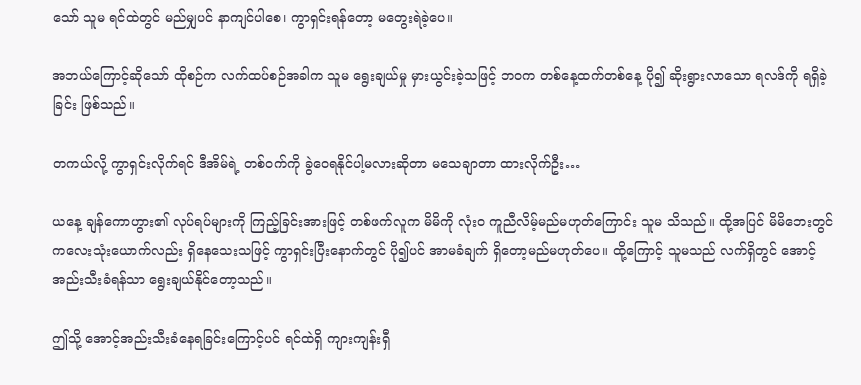သော် သူမ ရင်ထဲတွင် မည်မျှပင် နာကျင်ပါစေ၊ ကွာရှင်းရန်တော့ မတွေးရဲခဲ့ပေ။

အဘယ်ကြောင့်ဆိုသော် ထိုစဉ်က လက်ထပ်စဉ်အခါက သူမ ရွေးချယ်မှု မှားယွင်းခဲ့သဖြင့် ဘဝက တစ်နေ့ထက်တစ်နေ့ ပို၍ ဆိုးရွားလာသော ရလဒ်ကို ရရှိခဲ့ခြင်း ဖြစ်သည်။

တကယ်လို့ ကွာရှင်းလိုက်ရင် ဒီအိမ်ရဲ့ တစ်ဝက်ကို ခွဲဝေရနိုင်ပါ့မလားဆိုတာ မသေချာတာ ထားလိုက်ဦး…

ယနေ့ ချန်ကောဟွား၏ လုပ်ရပ်များကို ကြည့်ခြင်းအားဖြင့် တစ်ဖက်လူက မိမိကို လုံးဝ ကူညီလိမ့်မည်မဟုတ်ကြောင်း သူမ သိသည်။ ထို့အပြင် မိမိဘေးတွင် ကလေးသုံးယောက်လည်း ရှိနေသေးသဖြင့် ကွာရှင်းပြီးနောက်တွင် ပို၍ပင် အာမခံချက် ရှိတော့မည်မဟုတ်ပေ။ ထို့ကြောင့် သူမသည် လက်ရှိတွင် အောင့်အည်းသီးခံရန်သာ ရွေးချယ်နိုင်တော့သည်။

ဤသို့ အောင့်အည်းသီးခံနေရခြင်းကြောင့်ပင် ရင်ထဲရှိ ကျားကျန်းရှီ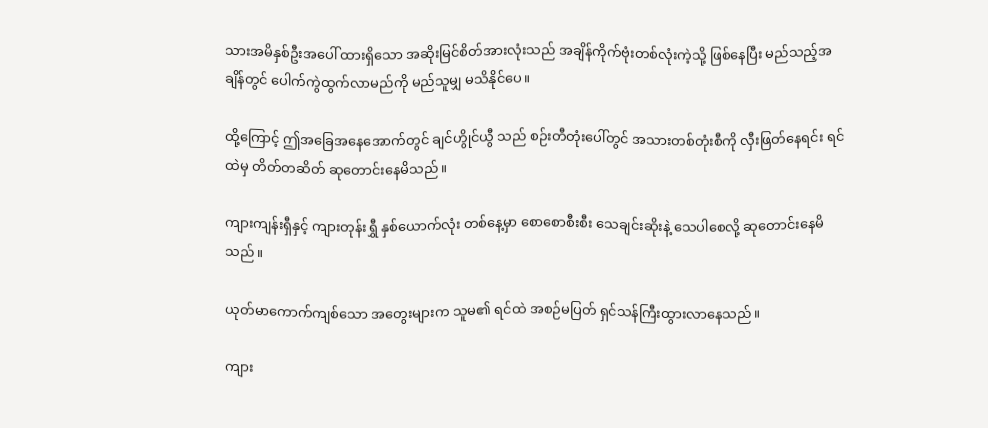သားအမိနှစ်ဦးအပေါ် ထားရှိသော အဆိုးမြင်စိတ်အားလုံးသည် အချိန်ကိုက်ဗုံးတစ်လုံးကဲ့သို့ ဖြစ်နေပြီး မည်သည့်အချိန်တွင် ပေါက်ကွဲထွက်လာမည်ကို မည်သူမျှ မသိနိုင်ပေ။

ထို့ကြောင့် ဤအခြေအနေအောက်တွင် ချင်ဟွိုင်ယွီ သည် စဉ်းတီတုံးပေါ်တွင် အသားတစ်တုံးစီကို လှီးဖြတ်နေရင်း ရင်ထဲမှ တိတ်တဆိတ် ဆုတောင်းနေမိသည်။

ကျားကျန်းရှီနှင့် ကျားတုန်းရွှီ နှစ်ယောက်လုံး တစ်နေ့မှာ စောစောစီးစီး သေချင်းဆိုးနဲ့ သေပါစေလို့ ဆုတောင်းနေမိသည်။

ယုတ်မာကောက်ကျစ်သော အတွေးများက သူမ၏ ရင်ထဲ အစဉ်မပြတ် ရှင်သန်ကြီးထွားလာနေသည်။

ကျား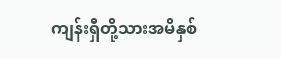ကျန်းရှီတို့သားအမိနှစ်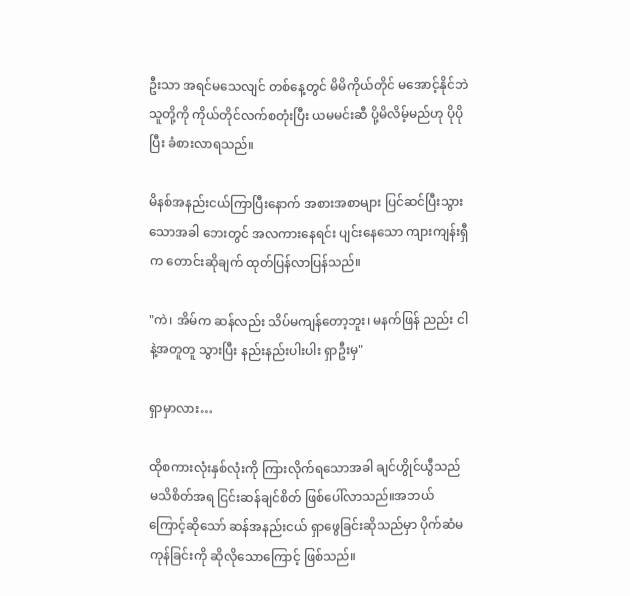ဦးသာ အရင်မသေလျင် တစ်နေ့တွင် မိမိကိုယ်တိုင် မအောင့်နိုင်ဘဲ သူတို့ကို ကိုယ်တိုင်လက်စတုံးပြီး ယမမင်းဆီ ပို့မိလိမ့်မည်ဟု ပိုပိုပြီး ခံစားလာရသည်။

မိနစ်အနည်းငယ်ကြာပြီးနောက် အစားအစာများ ပြင်ဆင်ပြီးသွားသောအခါ ဘေးတွင် အလကားနေရင်း ပျင်းနေသော ကျားကျန်းရှီက တောင်းဆိုချက် ထုတ်ပြန်လာပြန်သည်။

"ကဲ၊ အိမ်က ဆန်လည်း သိပ်မကျန်တော့ဘူး၊ မနက်ဖြန် ညည်း ငါနဲ့အတူတူ သွားပြီး နည်းနည်းပါးပါး ရှာဦးမှ"

ရှာမှာလား…

ထိုစကားလုံးနှစ်လုံးကို ကြားလိုက်ရသောအခါ ချင်ဟွိုင်ယွီသည် မသိစိတ်အရ ငြင်းဆန်ချင်စိတ် ဖြစ်ပေါ်လာသည်။အဘယ်ကြောင့်ဆိုသော် ဆန်အနည်းငယ် ရှာဖွေခြင်းဆိုသည်မှာ ပိုက်ဆံမကုန်ခြင်းကို ဆိုလိုသောကြောင့် ဖြစ်သည်။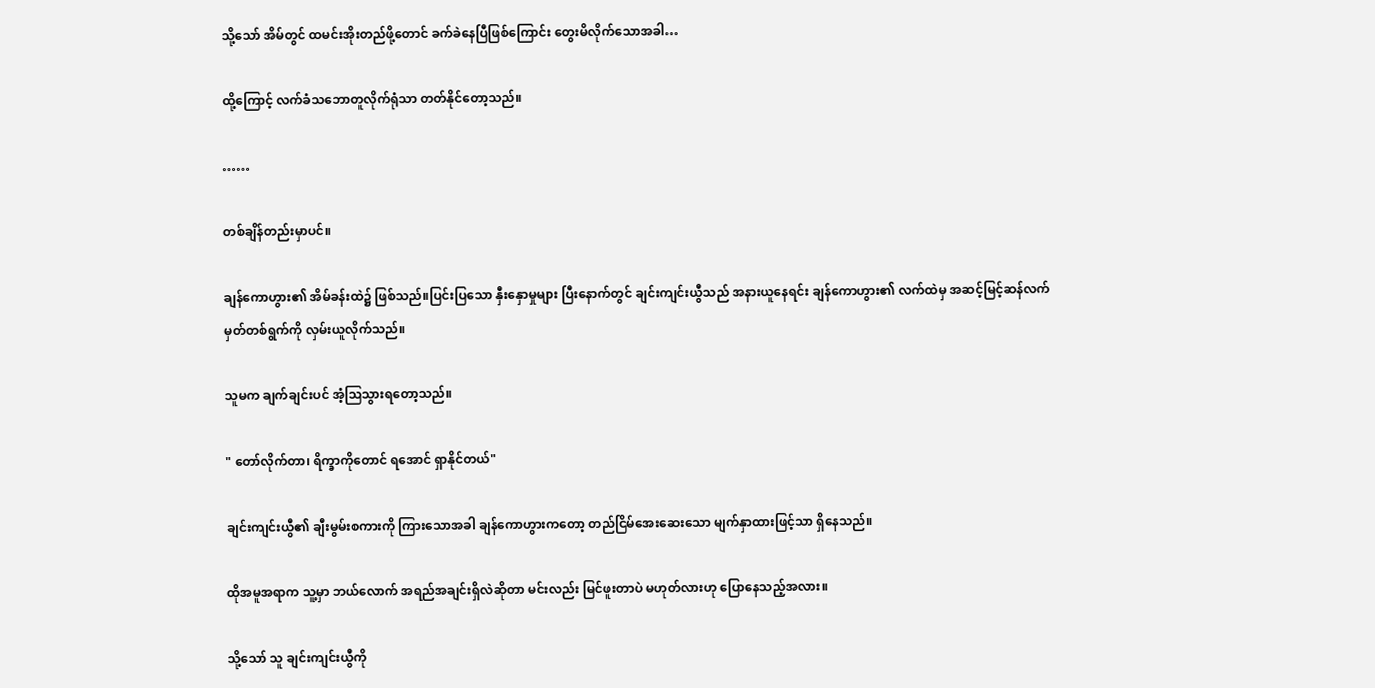သို့သော် အိမ်တွင် ထမင်းအိုးတည်ဖို့တောင် ခက်ခဲနေပြီဖြစ်ကြောင်း တွေးမိလိုက်သောအခါ…

ထို့ကြောင့် လက်ခံသဘောတူလိုက်ရုံသာ တတ်နိုင်တော့သည်။

……

တစ်ချိန်တည်းမှာပင်။

ချန်ကောဟွား၏ အိမ်ခန်းထဲ၌ ဖြစ်သည်။ပြင်းပြသော နှီးနှောမှုများ ပြီးနောက်တွင် ချင်းကျင်းယွီသည် အနားယူနေရင်း ချန်ကောဟွား၏ လက်ထဲမှ အဆင့်မြင့်ဆန်လက်မှတ်တစ်ရွက်ကို လှမ်းယူလိုက်သည်။

သူမက ချက်ချင်းပင် အံ့ဩသွားရတော့သည်။

" တော်လိုက်တာ၊ ရိက္ခာကိုတောင် ရအောင် ရှာနိုင်တယ်"

ချင်းကျင်းယွီ၏ ချီးမွမ်းစကားကို ကြားသောအခါ ချန်ကောဟွားကတော့ တည်ငြိမ်အေးဆေးသော မျက်နှာထားဖြင့်သာ ရှိနေသည်။

ထိုအမူအရာက သူ့မှာ ဘယ်လောက် အရည်အချင်းရှိလဲဆိုတာ မင်းလည်း မြင်ဖူးတာပဲ မဟုတ်လားဟု ပြောနေသည့်အလား။

သို့သော် သူ ချင်းကျင်းယွီကို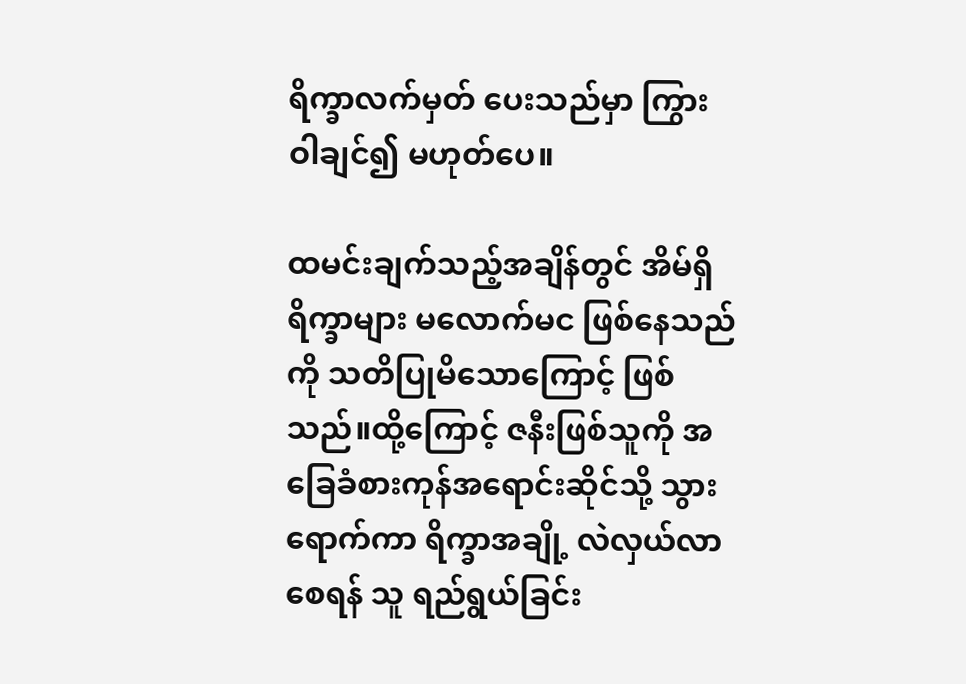ရိက္ခာလက်မှတ် ပေးသည်မှာ ကြွားဝါချင်၍ မဟုတ်ပေ။

ထမင်းချက်သည့်အချိန်တွင် အိမ်ရှိ ရိက္ခာများ မလောက်မင ဖြစ်နေသည်ကို သတိပြုမိသောကြောင့် ဖြစ်သည်။ထို့ကြောင့် ဇနီးဖြစ်သူကို အခြေခံစားကုန်အရောင်းဆိုင်သို့ သွားရောက်ကာ ရိက္ခာအချို့ လဲလှယ်လာစေရန် သူ ရည်ရွယ်ခြင်း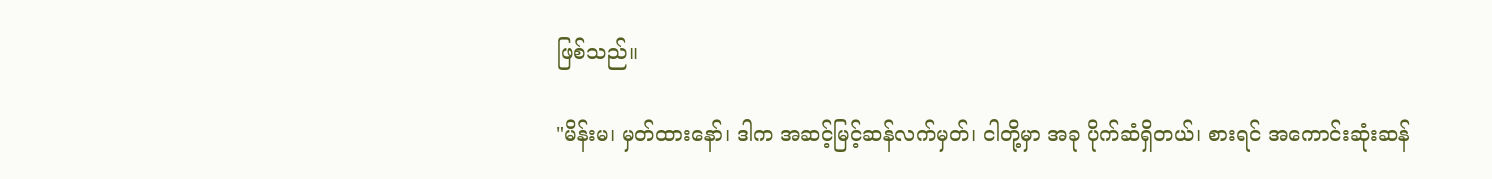ဖြစ်သည်။

"မိန်းမ၊ မှတ်ထားနော်၊ ဒါက အဆင့်မြင့်ဆန်လက်မှတ်၊ ငါတို့မှာ အခု ပိုက်ဆံရှိတယ်၊ စားရင် အကောင်းဆုံးဆန်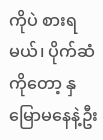ကိုပဲ စားရမယ်၊ ပိုက်ဆံကိုတော့ နှမြောမနေနဲ့ဦး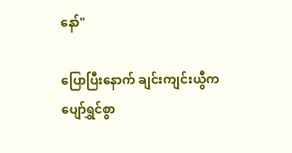နော်"

ပြောပြီးနောက် ချင်းကျင်းယွီက ပျော်ရွှင်စွာ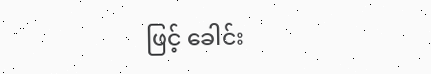ဖြင့် ခေါင်း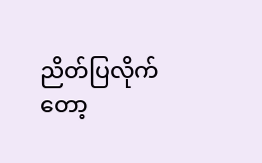ညိတ်ပြလိုက်တော့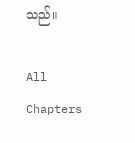သည်။

All Chapters